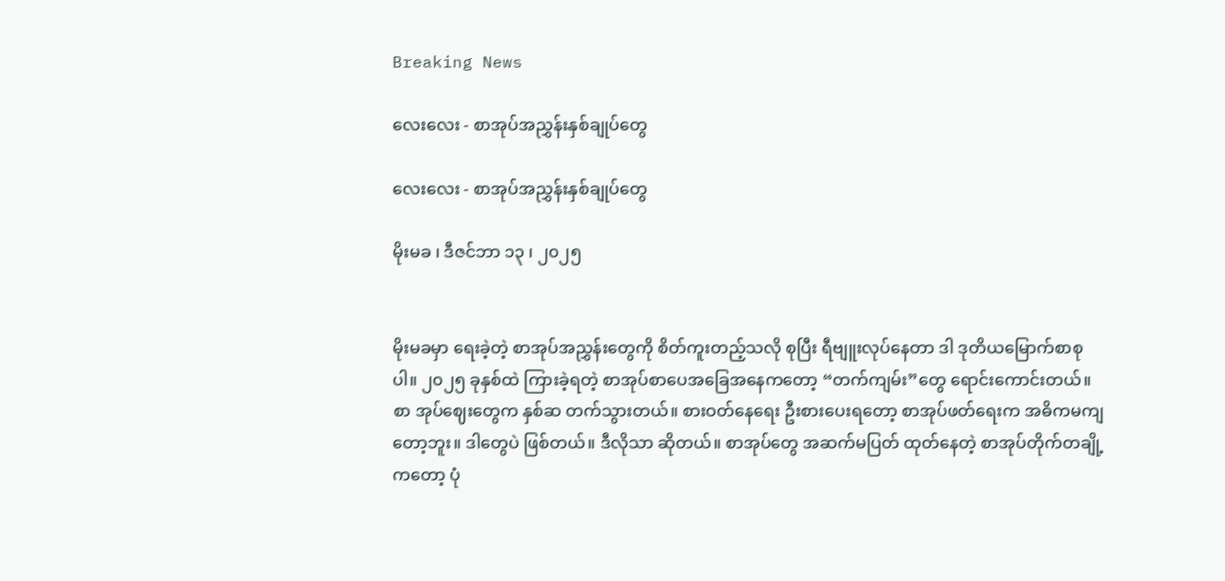Breaking News

လေးလေး - စာအုပ်အညွှန်းနှစ်ချုပ်တွေ

လေးလေး - စာအုပ်အညွှန်းနှစ်ချုပ်တွေ

မိုးမခ ၊ ဒီဇင်ဘာ ၁၃ ၊ ၂၀၂၅


မိုးမခမှာ ရေးခဲ့တဲ့ စာအုပ်အညွှန်းတွေကို စိတ်ကူးတည့်သလို စုပြီး ရီဗျူးလုပ်နေတာ ဒါ ဒုတိယမြောက်စာစုပါ။ ၂၀၂၅ ခုနှစ်ထဲ ကြားခဲ့ရတဲ့ စာအုပ်စာပေအခြေအနေကတော့ “တက်ကျမ်း”တွေ ရောင်းကောင်းတယ်။ စာ အုပ်ဈေးတွေက နှစ်ဆ တက်သွားတယ်။ စားဝတ်နေရေး ဦးစားပေးရတော့ စာအုပ်ဖတ်ရေးက အဓိကမကျတော့ဘူး။ ဒါတွေပဲ ဖြစ်တယ်။ ဒီလိုသာ ဆိုတယ်။ စာအုပ်တွေ အဆက်မပြတ် ထုတ်နေတဲ့ စာအုပ်တိုက်တချို့ကတော့ ပုံ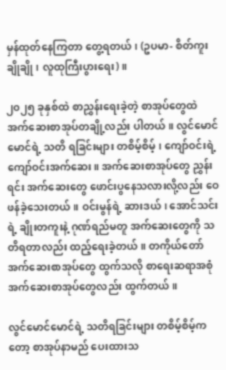မှန်ထုတ်နေကြတာ တွေ့ရတယ်၊ (ဥပမာ- စိတ်ကူးချိုချို၊ လူထုကြီးပွားရေး)။

၂၀၂၅ ခုနှစ်ထဲ စာညွှန်းရေးခဲ့တဲ့ စာအုပ်တွေထဲ အက်ဆေးစာအုပ်တချို့လည်း ပါတယ်။ လွင်မောင်မောင်ရဲ့ သတိ ရခြင်းများ တစိမ့်စိမ့်၊ ကျော်ဝင်းရဲ့ကျော်ဝင်းအက်ဆေး။ အက်ဆေးစာအုပ်တွေ ညွှန်းရင်း အက်ဆေးတွေ ဖောင်းပွနေသလားလို့လည်း ဝေဖန်ခဲ့သေးတယ်။ ဝင်းမွန်ရဲ့ ဆားဒယ်၊ အောင်သင်းရဲ့ ချိုးတကူးနဲ့ ဂုဏ်ရည်မတူ အက်ဆေးတွေကို သတိရတာလည်း ထည့်ရေးခဲ့တယ်။ တကိုယ်တော်အက်ဆေးစာအုပ်တွေ ထွက်သလို စာရေးဆရာအစုံ အက်ဆေးစာအုပ်တွေလည်း ထွက်တယ်။

လွင်မောင်မောင်ရဲ့ သတိရခြင်းများ တစိမ့်စိမ့်ကတော့ စာအုပ်နာမည် ပေးထားသ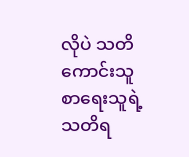လိုပဲ သတိကောင်းသူ စာရေးသူရဲ့ သတိရ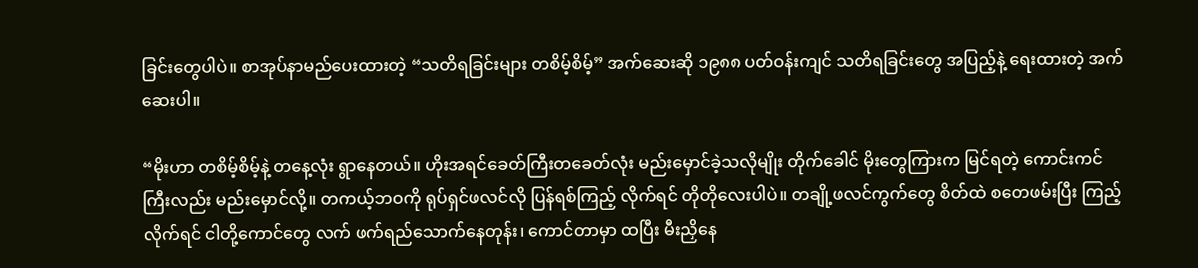ခြင်းတွေပါပဲ။ စာအုပ်နာမည်ပေးထားတဲ့ “သတိရခြင်းများ တစိမ့်စိမ့်” အက်ဆေးဆို ၁၉၈၈ ပတ်ဝန်းကျင် သတိရခြင်းတွေ အပြည့်နဲ့ ရေးထားတဲ့ အက်ဆေးပါ။

“မိုးဟာ တစိမ့်စိမ့်နဲ့ တနေ့လုံး ရွာနေတယ်။ ဟိုးအရင်ခေတ်ကြီးတခေတ်လုံး မည်းမှောင်ခဲ့သလိုမျိုး တိုက်ခေါင် မိုးတွေကြားက မြင်ရတဲ့ ကောင်းကင်ကြီးလည်း မည်းမှောင်လို့။ တကယ့်ဘဝကို ရုပ်ရှင်ဖလင်လို ပြန်ရစ်ကြည့် လိုက်ရင် တိုတိုလေးပါပဲ။ တချို့ဖလင်ကွက်တွေ စိတ်ထဲ စတေဖမ်းပြီး ကြည့်လိုက်ရင် ငါတို့ကောင်တွေ လက် ဖက်ရည်သောက်နေတုန်း၊ ကောင်တာမှာ ထပြီး မီးညှိနေ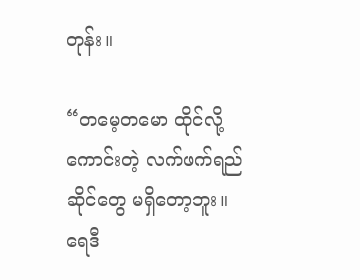တုန်း။

“တမေ့တမော ထိုင်လို့ကောင်းတဲ့ လက်ဖက်ရည်ဆိုင်တွေ မရှိတော့ဘူး။ ရေဒီ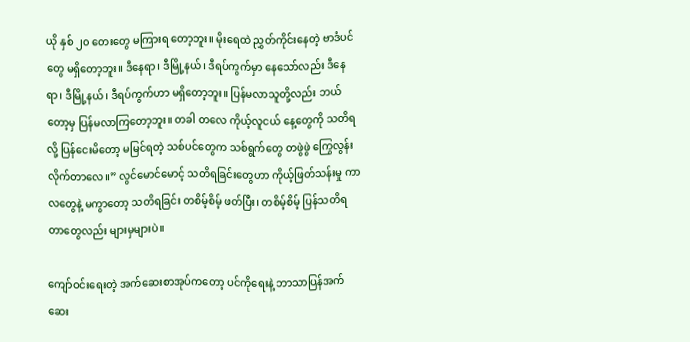ယို နှစ် ၂၀ တေးတွေ မကြားရ တော့ဘူး။ မိုးရေထဲ ညွှတ်ကိုင်းနေတဲ့ ဗာဒံပင်တွေ မရှိတော့ဘူး။ ဒီနေရာ၊ ဒီမြို့နယ်၊ ဒီရပ်ကွက်မှာ နေသော်လည်း ဒီနေရာ၊ ဒီမြို့နယ်၊ ဒီရပ်ကွက်ဟာ မရှိတော့ဘူး။ ပြန်မလာသူတို့လည်း ဘယ်တော့မှ ပြန်မလာကြတော့ဘူး။ တခါ တလေ ကိုယ့်လူငယ် နေ့တွေကို သတိရလို့ ပြန်ငေးမိတော့ မမြင်ရတဲ့ သစ်ပင်တွေက သစ်ရွက်တွေ တဖွဲဖွဲ ကြွေလွန်းလိုက်တာလေ။” လွင်မောင်မောင့် သတိရခြင်းတွေဟာ ကိုယ့်ဖြတ်သန်းမှု ကာလတွေနဲ့ မကွာတော့ သတိရခြင်း တစိမ့်စိမ့် ဖတ်ပြီး၊ တစိမ့်စိမ့် ပြန်သတိရတာတွေလည်း များမှများပဲ။

ကျော်ဝင်းရေးတဲ့ အက်ဆေးစာအုပ်ကတော့ ပင်ကိုရေးနဲ့ ဘာသာပြန်အက်ဆေး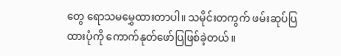တွေ ရောသမမွှေထားတာပါ။ သမိုင်းတကွက် ဖမ်းဆုပ်ပြထားပုံကို ကောက်နုတ်ဖော်ပြဖြစ်ခဲ့တယ်။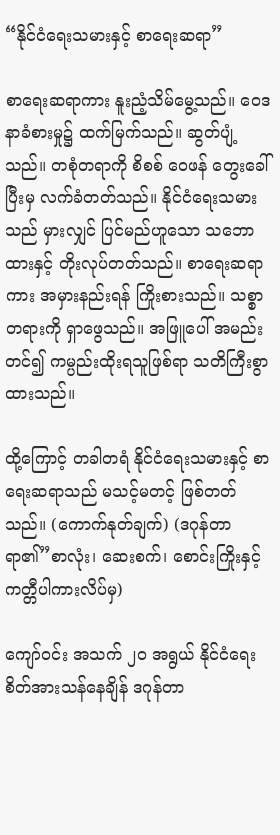“နိုင်ငံရေးသမားနှင့် စာရေးဆရာ”

စာရေးဆရာကား နူးညံ့သိမ်မွေ့သည်။ ဝေဒနာခံစားမှု၌ ထက်မြက်သည်။ ဆွတ်ပျံ့သည်။ တစုံတရာကို စိစစ် ဝေဖန် တွေးခေါ်ပြီးမှ လက်ခံတတ်သည်။ နိုင်ငံရေးသမားသည် မှားလျှင် ပြင်မည်ဟူသော သဘောထားနှင့် တိုးလုပ်တတ်သည်။ စာရေးဆရာကား အမှားနည်းရန် ကြိုးစားသည်။ သစ္စာတရားကို ရှာဖွေသည်။ အဖြူပေါ် အမည်း တင်၍ ကမ္ပည်းထိုးရသူဖြစ်ရာ သတိကြီးစွာထားသည်။

ထို့ကြောင့် တခါတရံ နိုင်ငံရေးသမားနှင့် စာရေးဆရာသည် မသင့်မတင့် ဖြစ်တတ်သည်။ (ကောက်နုတ်ချက်) (ဒဂုန်တာရာ၏”စာလုံး၊ ဆေးစက်၊ စောင်းကြိုးနှင့် ကတ္တီပါကားလိပ်မှ)

ကျော်ဝင်း အသက် ၂၀ အရွယ် နိုင်ငံရေးစိတ်အားသန်နေချိန် ဒဂုန်တာ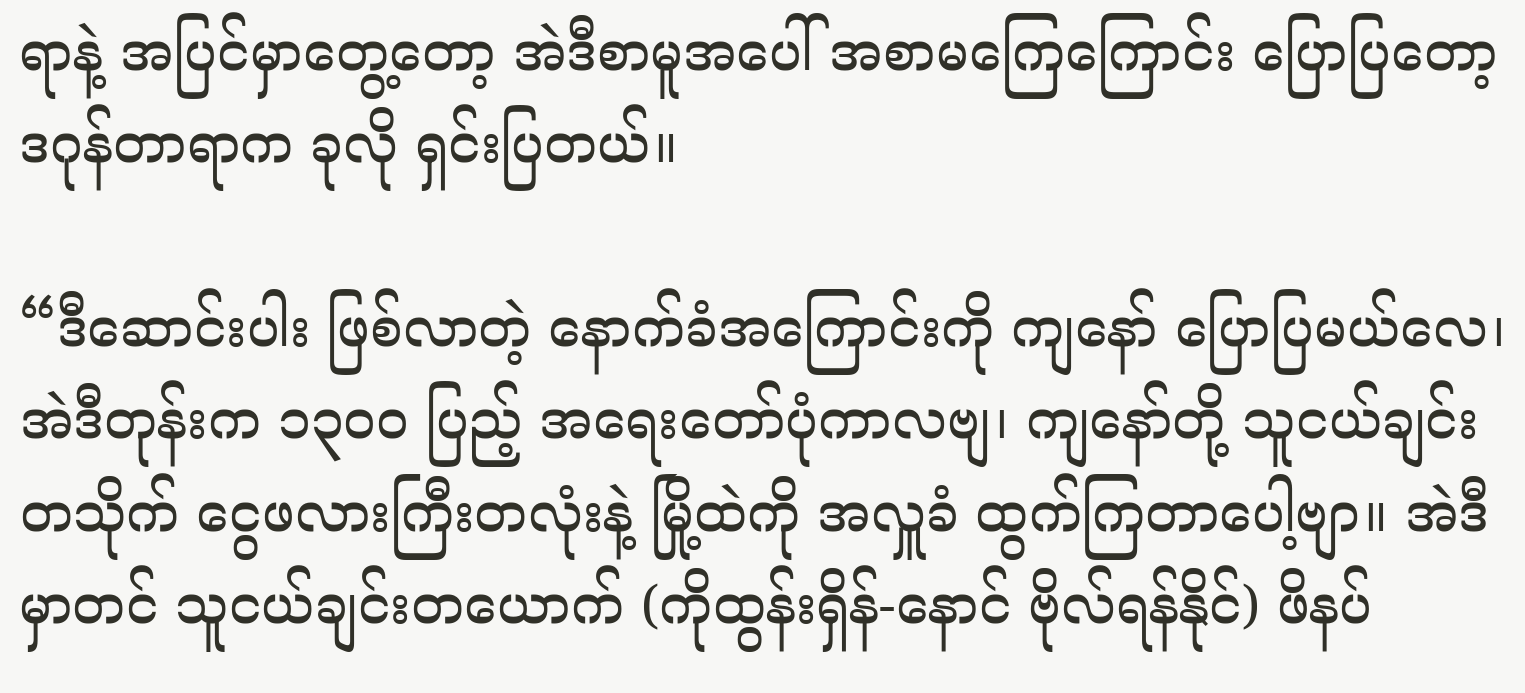ရာနဲ့ အပြင်မှာတွေ့တော့ အဲဒီစာမူအပေါ် အစာမကြေကြောင်း ပြောပြတော့ ဒဂုန်တာရာက ခုလို ရှင်းပြတယ်။

“ဒီဆောင်းပါး ဖြစ်လာတဲ့ နောက်ခံအကြောင်းကို ကျနော် ပြောပြမယ်လေ၊ အဲဒီတုန်းက ၁၃၀၀ ပြည့် အရေးတော်ပုံကာလဗျ၊ ကျနော်တို့ သူငယ်ချင်းတသိုက် ငွေဖလားကြီးတလုံးနဲ့ မြို့ထဲကို အလှူခံ ထွက်ကြတာပေါ့ဗျာ။ အဲဒီမှာတင် သူငယ်ချင်းတယောက် (ကိုထွန်းရှိန်-နောင် ဗိုလ်ရန်နိုင်) ဖိနပ်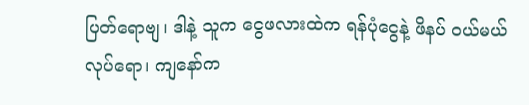ပြတ်ရောဗျ၊ ဒါနဲ့ သူက ငွေဖလားထဲက ရန်ပုံငွေနဲ့ ဖိနပ် ဝယ်မယ် လုပ်ရော၊ ကျနော်က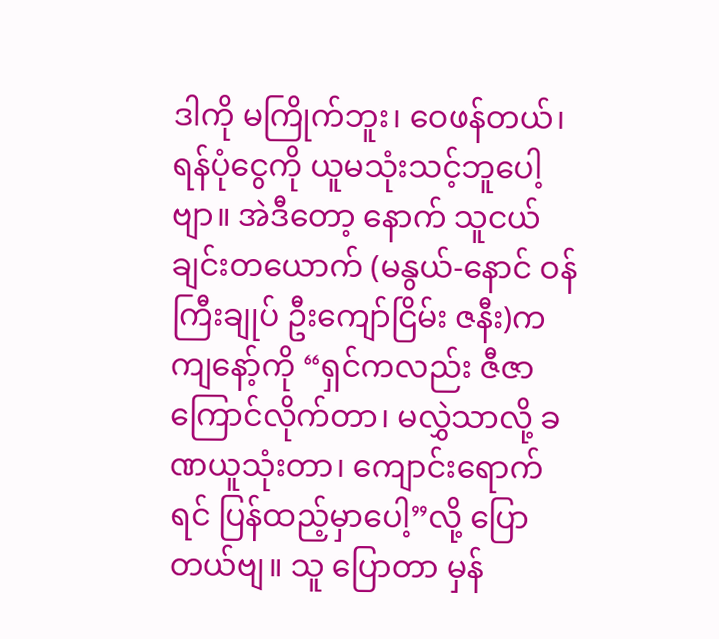ဒါကို မကြိုက်ဘူး၊ ဝေဖန်တယ်၊ ရန်ပုံငွေကို ယူမသုံးသင့်ဘူပေါ့ဗျာ။ အဲဒီတော့ နောက် သူငယ်ချင်းတယောက် (မနွယ်-နောင် ဝန်ကြီးချုပ် ဦးကျော်ငြိမ်း ဇနီး)က ကျနော့်ကို “ရှင်ကလည်း ဇီဇာကြောင်လိုက်တာ၊ မလွှဲသာလို့ ခဏယူသုံးတာ၊ ကျောင်းရောက်ရင် ပြန်ထည့်မှာပေါ့”လို့ ပြောတယ်ဗျ။ သူ ပြောတာ မှန်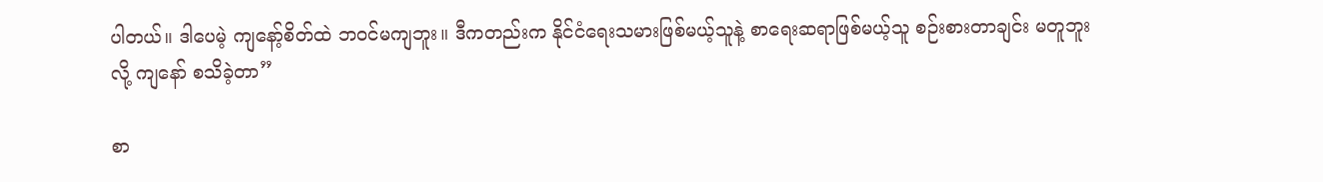ပါတယ်။ ဒါပေမဲ့ ကျနော့်စိတ်ထဲ ဘဝင်မကျဘူး။ ဒီကတည်းက နိုင်ငံရေးသမားဖြစ်မယ့်သူနဲ့ စာရေးဆရာဖြစ်မယ့်သူ စဉ်းစားတာချင်း မတူဘူးလို့ ကျနော် စသိခဲ့တာ”

စာ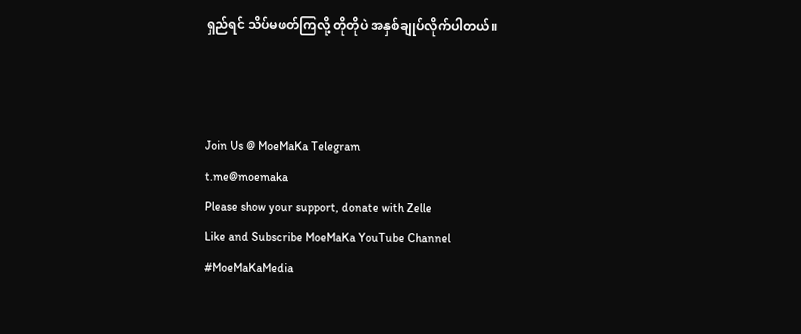ရှည်ရင် သိပ်မဖတ်ကြလို့ တိုတိုပဲ အနှစ်ချုပ်လိုက်ပါတယ်။



Join Us @ MoeMaKa Telegram
t.me@moemaka
Please show your support, donate with Zelle
Like and Subscribe MoeMaKa YouTube Channel
#MoeMaKaMedia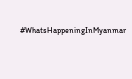#WhatsHappeningInMyanmar